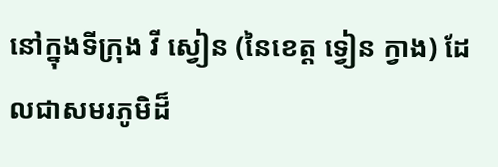នៅក្នុងទីក្រុង វី ស្វៀន (នៃខេត្ត ទ្វៀន ក្វាង) ដែលជាសមរភូមិដ៏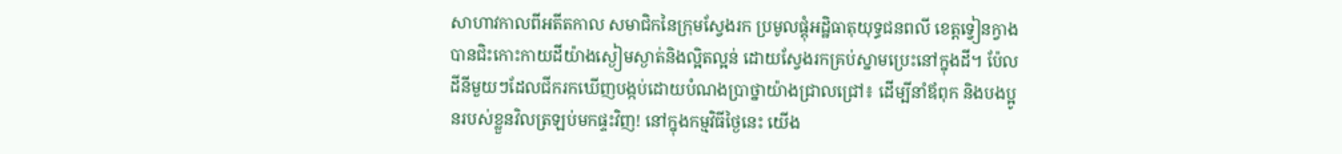សាហាវកាលពីអតីតកាល សមាជិកនៃក្រុមស្វែងរក ប្រមូលផ្តុំអដ្ឋិធាតុយុទ្ធជនពលី ខេត្តទ្វៀនក្វាង បានជិះកោះកាយដីយ៉ាងស្ងៀមស្ងាត់និងល្អិតល្អន់ ដោយស្វែងរកគ្រប់ស្នាមប្រេះនៅក្នុងដី។ ប៉ែលដីនីមួយៗដែលជីករកឃើញបង្កប់ដោយបំណងប្រាថ្នាយ៉ាងជ្រាលជ្រៅ៖ ដើម្បីនាំឪពុក និងបងប្អូនរបស់ខ្លួនវិលត្រឡប់មកផ្ទះវិញ! នៅក្នុងកម្មវិធីថ្ងៃនេះ យើង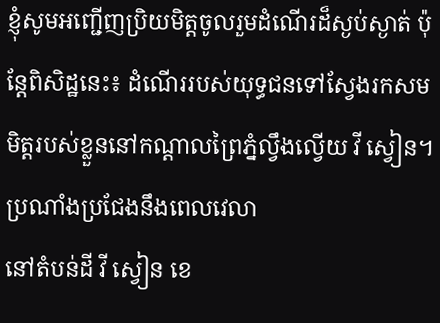ខ្ញុំសូមអញ្ជើញប្រិយមិត្តចូលរួមដំណើរដ៏ស្ងប់ស្ងាត់ ប៉ុន្តែពិសិដ្ឋនេះ៖ ដំណើររបស់យុទ្ធជនទៅស្វែងរកសមមិត្តរបស់ខ្លួននៅកណ្តាលព្រៃភ្នំល្វឹងល្វើយ វី ស្វៀន។
ប្រណាំងប្រជែងនឹងពេលវេលា
នៅតំបន់ដី វី ស្វៀន ខេ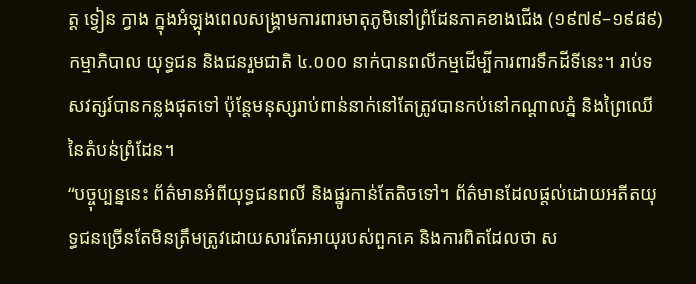ត្ត ទ្វៀន ក្វាង ក្នុងអំឡុងពេលសង្គ្រាមការពារមាតុភូមិនៅព្រំដែនភាគខាងជើង (១៩៧៩–១៩៨៩) កម្មាភិបាល យុទ្ធជន និងជនរួមជាតិ ៤.០០០ នាក់បានពលីកម្មដើម្បីការពារទឹកដីទីនេះ។ រាប់ទសវត្សរ៍បានកន្លងផុតទៅ ប៉ុន្តែមនុស្សរាប់ពាន់នាក់នៅតែត្រូវបានកប់នៅកណ្តាលភ្នំ និងព្រៃឈើនៃតំបន់ព្រំដែន។
“បច្ចុប្បន្ននេះ ព័ត៌មានអំពីយុទ្ធជនពលី និងផ្នូរកាន់តែតិចទៅ។ ព័ត៌មានដែលផ្តល់ដោយអតីតយុទ្ធជនច្រើនតែមិនត្រឹមត្រូវដោយសារតែអាយុរបស់ពួកគេ និងការពិតដែលថា ស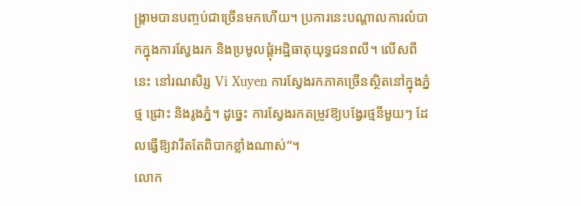ង្គ្រាមបានបញ្ចប់ជាច្រើនមកហើយ។ ប្រការនេះបណ្តាលការលំបាកក្នុងការស្វែងរក និងប្រមូលផ្តុំអដ្ឋិធាតុយុទ្ធជនពលី។ លើសពីនេះ នៅរណសិរ្ស Vi Xuyen ការស្វែងរកភាគច្រើនស្ថិតនៅក្នុងភ្នំថ្ម ជ្រោះ និងរូងភ្នំ។ ដូច្នេះ ការស្វែងរកតម្រូវឱ្យបង្វែរថ្មនីមួយៗ ដែលធ្វើឱ្យវារឹតតែពិបាកខ្លាំងណាស់”។
លោក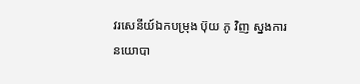វរសេនីយ៍ឯកបម្រុង ប៊ុយ ភូ វិញ ស្នងការនយោបា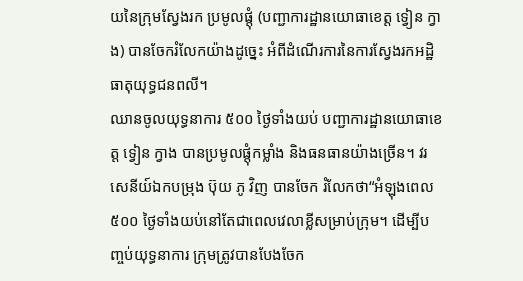យនៃក្រុមស្វែងរក ប្រមូលផ្តុំ (បញ្ជាការដ្ឋានយោធាខេត្ត ទ្វៀន ក្វាង) បានចែករំលែកយ៉ាងដូច្នេះ អំពីដំណើរការនៃការស្វែងរកអដ្ឋិធាតុយុទ្ធជនពលី។
ឈានចូលយុទ្ធនាការ ៥០០ ថ្ងៃទាំងយប់ បញ្ជាការដ្ឋានយោធាខេត្ត ទ្វៀន ក្វាង បានប្រមូលផ្តុំកម្លាំង និងធនធានយ៉ាងច្រើន។ វរសេនីយ៍ឯកបម្រុង ប៊ុយ ភូ វិញ បានចែក រំលែកថា“អំឡុងពេល ៥០០ ថ្ងៃទាំងយប់នៅតែជាពេលវេលាខ្លីសម្រាប់ក្រុម។ ដើម្បីបញ្ចប់យុទ្ធនាការ ក្រុមត្រូវបានបែងចែក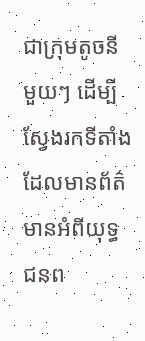ជាក្រុមតូចនីមួយៗ ដើម្បីស្វែងរកទីតាំងដែលមានព័ត៌មានអំពីយុទ្ធជនព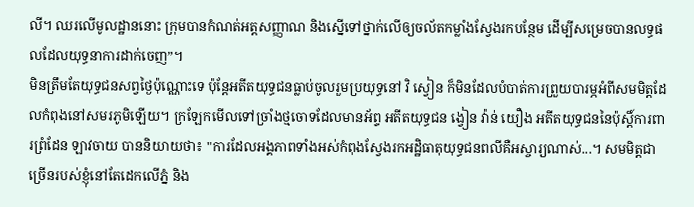លី។ ឈរលើមូលដ្ឋាននោះ ក្រុមបានកំណត់អត្តសញ្ញាណ និងស្នើទៅថ្នាក់លើឲ្យចល័តកម្លាំងស្វែងរកបន្ថែម ដើម្បីសម្រេចបានលទ្ធផលដែលយុទ្ធនាការដាក់ចេញ”។
មិនត្រឹមតែយុទ្ធជនសព្វថ្ងៃប៉ុណ្ណោះទេ ប៉ុន្តែអតីតយុទ្ធជនធ្លាប់ចូលរួមប្រយុទ្ធនៅ វិ ស្វៀន ក៏មិនដែលបំបាត់ការព្រួយបារម្ភអំពីសមមិត្តដែលកំពុងនៅសមរភូមិឡើយ។ ក្រឡែកមើលទៅច្រាំងថ្មចោទដែលមានអ័ព្ទ អតីតយុទ្ធជន ង្វៀន វ៉ាន់ យឿង អតីតយុទ្ធជននៃប៉ុស្តិ៍ការពារព្រំដែន ឡាវចាយ បាននិយាយថា៖ "ការដែលអង្គភាពទាំងអស់កំពុងស្វែងរកអដ្ឋិធាតុយុទ្ធជនពលីគឺអស្ចារ្យណាស់...។ សមមិត្តជាច្រើនរបស់ខ្ញុំនៅតែដេកលើភ្នំ និង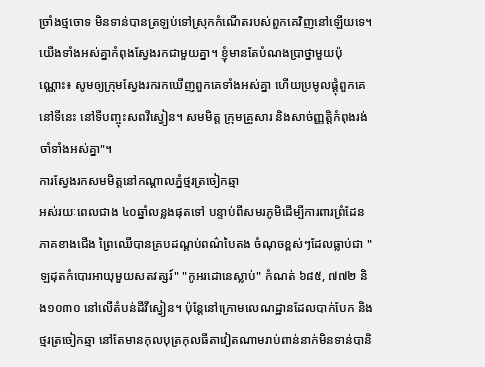ច្រាំងថ្មចោទ មិនទាន់បានត្រឡប់ទៅស្រុកកំណើតរបស់ពួកគេវិញនៅឡើយទេ។ យើងទាំងអស់គ្នាកំពុងស្វែងរកជាមួយគ្នា។ ខ្ញុំមានតែបំណងប្រាថ្នាមួយប៉ុណ្ណោះ៖ សូមឲ្យក្រុមស្វែងរករកឃើញពួកគេទាំងអស់គ្នា ហើយប្រមូលផ្តុំពួកគេនៅទីនេះ នៅទីបញ្ចុះសពវីស្វៀន។ សមមិត្ត ក្រុមគ្រួសារ និងសាច់ញ្ញត្តិកំពុងរង់ចាំទាំងអស់គ្នា"។
ការស្វែងរកសមមិត្តនៅកណ្តាលភ្នំថ្មរត្រចៀកឆ្មា
អស់រយៈពេលជាង ៤០ឆ្នាំលន្លងផុតទៅ បន្ទាប់ពីសមរភូមិដើម្បីការពារព្រំដែនភាគខាងជើង ព្រៃឈើបានគ្របដណ្តប់ពណ៌បៃតង ចំណុចខ្ពស់ៗដែលធ្លាប់ជា "ឡដុតកំបោរអាយុមួយសតវត្សរ៍" "កូអរដោនេស្លាប់" កំណត់ ៦៨៥, ៧៧២ និង១០៣០ នៅលើតំបន់ដីវីស្វៀន។ ប៉ុន្តែនៅក្រោមលេណដ្ឋានដែលបាក់បែក និងថ្មរត្រចៀកឆ្មា នៅតែមានកុលបុត្រកុលធីតាវៀតណាមរាប់ពាន់នាក់មិនទាន់បានិ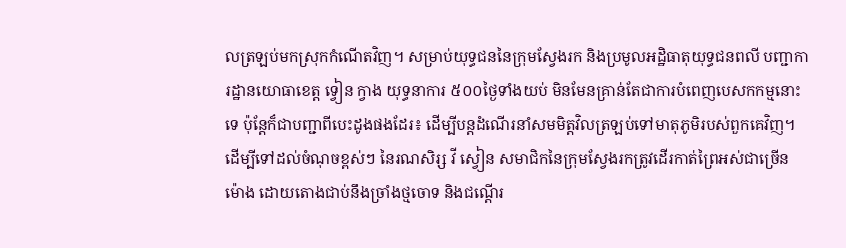លត្រឡប់មកស្រុកកំណើតវិញ។ សម្រាប់យុទ្ធជននៃក្រុមស្វែងរក និងប្រមូលអដ្ឋិធាតុយុទ្ធជនពលី បញ្ជាការដ្ឋានយោធាខេត្ត ទ្វៀន ក្វាង យុទ្ធនាការ ៥០០ថ្ងៃទាំងយប់ មិនមែនគ្រាន់តែជាការបំពេញបេសកកម្មនោះទេ ប៉ុន្តែក៏ជាបញ្ជាពីបេះដូងផងដែរ៖ ដើម្បីបន្តដំណើរនាំសមមិត្តវិលត្រឡប់ទៅមាតុភូមិរបស់ពួកគេវិញ។
ដើម្បីទៅដល់ចំណុចខ្ពស់ៗ នៃរណសិរ្ស វី ស្វៀន សមាជិកនៃក្រុមស្វែងរកត្រូវដើរកាត់ព្រៃអស់ជាច្រើនម៉ោង ដោយតោងជាប់នឹងច្រាំងថ្មចោទ និងជណ្ដើរ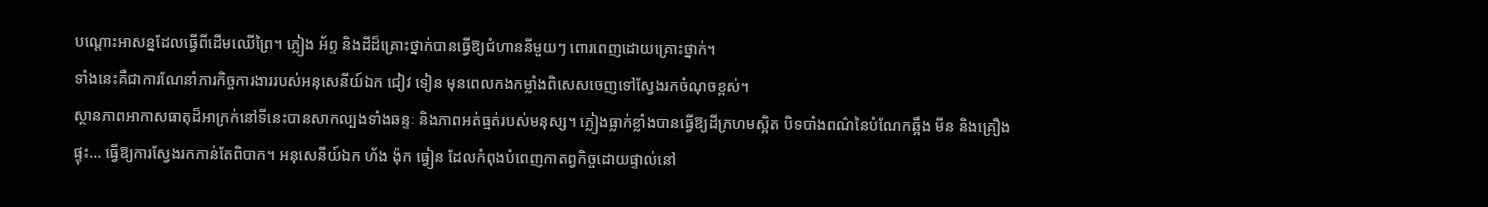បណ្តោះអាសន្នដែលធ្វើពីដើមឈើព្រៃ។ ភ្លៀង អ័ព្ទ និងដីដ៏គ្រោះថ្នាក់បានធ្វើឱ្យជំហាននីមួយៗ ពោរពេញដោយគ្រោះថ្នាក់។
ទាំងនេះគឺជាការណែនាំភារកិច្ចការងាររបស់អនុសេនីយ៍ឯក ជៀវ ទៀន មុនពេលកងកម្លាំងពិសេសចេញទៅស្វែងរកចំណុចខ្ពស់។
ស្ថានភាពអាកាសធាតុដ៏អាក្រក់នៅទីនេះបានសាកល្បងទាំងឆន្ទៈ និងភាពអត់ធ្មត់របស់មនុស្ស។ ភ្លៀងធ្លាក់ខ្លាំងបានធ្វើឱ្យដីក្រហមស្អិត បិទបាំងពណ៌នៃបំណែកឆ្អឹង មីន និងគ្រឿងផ្ទុះ... ធ្វើឱ្យការស្វែងរកកាន់តែពិបាក។ អនុសេនីយ៍ឯក ហ័ង ង៉ុក ធ្វៀន ដែលកំពុងបំពេញកាតព្វកិច្ចដោយផ្ទាល់នៅ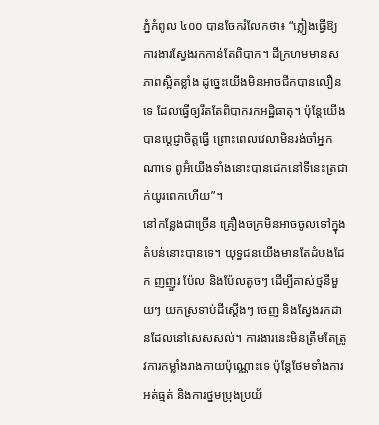ភ្នំកំពូល ៤០០ បានចែករំលែកថា៖ “ភ្លៀងធ្វើឱ្យការងារស្វែងរកកាន់តែពិបាក។ ដីក្រហមមានសភាពស្អិតខ្លាំង ដូច្នេះយើងមិនអាចជីកបានលឿនទេ ដែលធ្វើឲ្យរឹតតែពិបាករកអដ្ឋិធាតុ។ ប៉ុន្តែយើងបានប្តេជ្ញាចិត្តធ្វើ ព្រោះពេលវេលាមិនរង់ចាំអ្នកណាទេ ពូអ៊ំយើងទាំងនោះបានដេកនៅទីនេះត្រជាក់យូរពេកហើយ”។
នៅកន្លែងជាច្រើន គ្រឿងចក្រមិនអាចចូលទៅក្នុងតំបន់នោះបានទេ។ យុទ្ធជនយើងមានតែដំបងដែក ញញួរ ប៉ែល និងប៉ែលតូចៗ ដើម្បីគាស់ថ្មនីមួយៗ យកស្រទាប់ដីស្តើងៗ ចេញ និងស្វែងរកដានដែលនៅសេសសល់។ ការងារនេះមិនត្រឹមតែត្រូវការកម្លាំងរាងកាយប៉ុណ្ណោះទេ ប៉ុន្តែថែមទាំងការអត់ធ្មត់ និងការថ្នមប្រុងប្រយ័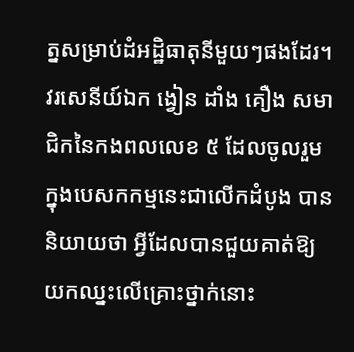ត្នសម្រាប់ដំអដ្ឋិធាតុនីមួយៗផងដែរ។ វរសេនីយ៍ឯក ង្វៀន ដាំង គឿង សមាជិកនៃកងពលលេខ ៥ ដែលចូលរួមក្នុងបេសកកម្មនេះជាលើកដំបូង បាននិយាយថា អ្វីដែលបានជួយគាត់ឱ្យយកឈ្នះលើគ្រោះថ្នាក់នោះ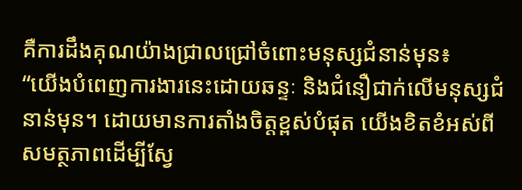គឺការដឹងគុណយ៉ាងជ្រាលជ្រៅចំពោះមនុស្សជំនាន់មុន៖
“យើងបំពេញការងារនេះដោយឆន្ទៈ និងជំនឿជាក់លើមនុស្សជំនាន់មុន។ ដោយមានការតាំងចិត្តខ្ពស់បំផុត យើងខិតខំអស់ពីសមត្ថភាពដើម្បីស្វែ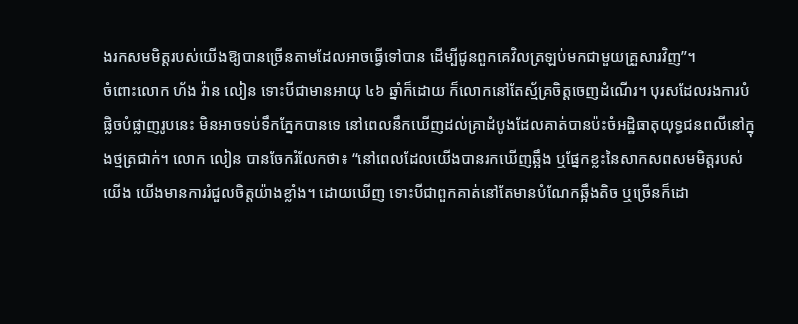ងរកសមមិត្តរបស់យើងឱ្យបានច្រើនតាមដែលអាចធ្វើទៅបាន ដើម្បីជូនពួកគេវិលត្រឡប់មកជាមួយគ្រួសារវិញ”។
ចំពោះលោក ហ័ង វ៉ាន លៀន ទោះបីជាមានអាយុ ៤៦ ឆ្នាំក៏ដោយ ក៏លោកនៅតែស្ម័គ្រចិត្តចេញដំណើរ។ បុរសដែលរងការបំផ្លិចបំផ្លាញរូបនេះ មិនអាចទប់ទឹកភ្នែកបានទេ នៅពេលនឹកឃើញដល់គ្រាដំបូងដែលគាត់បានប៉ះចំអដ្ឋិធាតុយុទ្ធជនពលីនៅក្នុងថ្មត្រជាក់។ លោក លៀន បានចែករំលែកថា៖ “នៅពេលដែលយើងបានរកឃើញឆ្អឹង ឬផ្នែកខ្លះនៃសាកសពសមមិត្តរបស់យើង យើងមានការរំជួលចិត្តយ៉ាងខ្លាំង។ ដោយឃើញ ទោះបីជាពួកគាត់នៅតែមានបំណែកឆ្អឹងតិច ឬច្រើនក៏ដោ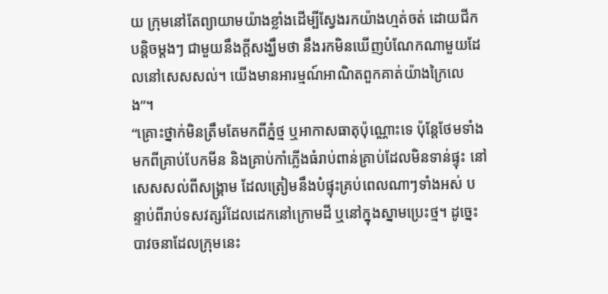យ ក្រុមនៅតែព្យាយាមយ៉ាងខ្លាំងដើម្បីស្វែងរកយ៉ាងហ្មត់ចត់ ដោយជីកបន្តិចម្តងៗ ជាមួយនឹងក្តីសង្ឃឹមថា នឹងរកមិនឃើញបំណែកណាមួយដែលនៅសេសសល់។ យើងមានអារម្មណ៍អាណិតពួកគាត់យ៉ាងក្រៃលេង”។
“គ្រោះថ្នាក់មិនត្រឹមតែមកពីភ្នំថ្ម ឬអាកាសធាតុប៉ុណ្ណោះទេ ប៉ុន្តែថែមទាំងមកពីគ្រាប់បែកមីន និងគ្រាប់កាំភ្លើងធំរាប់ពាន់គ្រាប់ដែលមិនទាន់ផ្ទុះ នៅសេសសល់ពីសង្គ្រាម ដែលត្រៀមនឹងបំផ្ទុះគ្រប់ពេលណាៗទាំងអស់ បន្ទាប់ពីរាប់ទសវត្សរ៍ដែលដេកនៅក្រោមដី ឬនៅក្នុងស្នាមប្រេះថ្ម។ ដូច្នេះ បាវចនាដែលក្រុមនេះ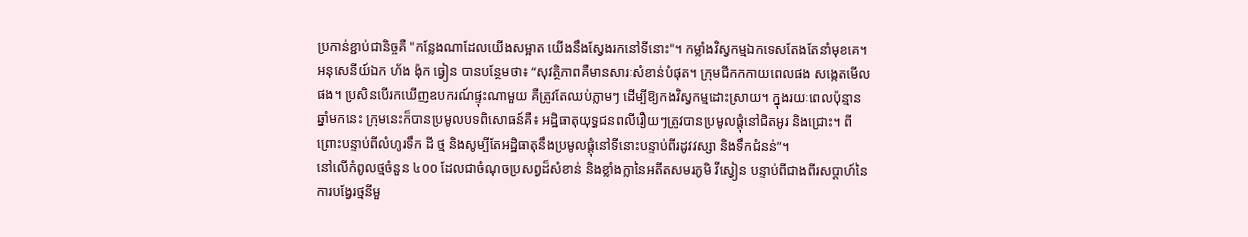ប្រកាន់ខ្ជាប់ជានិច្ចគឺ "កន្លែងណាដែលយើងសម្អាត យើងនឹងស្វែងរកនៅទីនោះ"។ កម្លាំងវិស្វកម្មឯកទេសតែងតែនាំមុខគេ។ អនុសេនីយ៍ឯក ហ័ង ង៉ុក ធ្វៀន បានបន្ថែមថា៖ “សុវត្ថិភាពគឺមានសារៈសំខាន់បំផុត។ ក្រុមជីកកកាយពេលផង សង្កេតមើលផង។ ប្រសិនបើរកឃើញឧបករណ៍ផ្ទុះណាមួយ គឺត្រូវតែឈប់ភ្លាមៗ ដើម្បីឱ្យកងវិស្វកម្មដោះស្រាយ។ ក្នុងរយៈពេលប៉ុន្មានឆ្នាំមកនេះ ក្រុមនេះក៏បានប្រមូលបទពិសោធន៍គឺ៖ អដ្ឋិធាតុយុទ្ធជនពលីរឿយៗត្រូវបានប្រមូលផ្តុំនៅជិតអូរ និងជ្រោះ។ ពីព្រោះបន្ទាប់ពីលំហូរទឹក ដី ថ្ម និងសូម្បីតែអដ្ឋិធាតុនឹងប្រមូលផ្តុំនៅទីនោះបន្ទាប់ពីរដូវវស្សា និងទឹកជំនន់”។
នៅលើកំពូលថ្មចំនួន ៤០០ ដែលជាចំណុចប្រសព្វដ៏សំខាន់ និងខ្លាំងក្លានៃអតីតសមរភូមិ វីស្វៀន បន្ទាប់ពីជាងពីរសប្តាហ៍នៃការបង្វែរថ្មនីមួ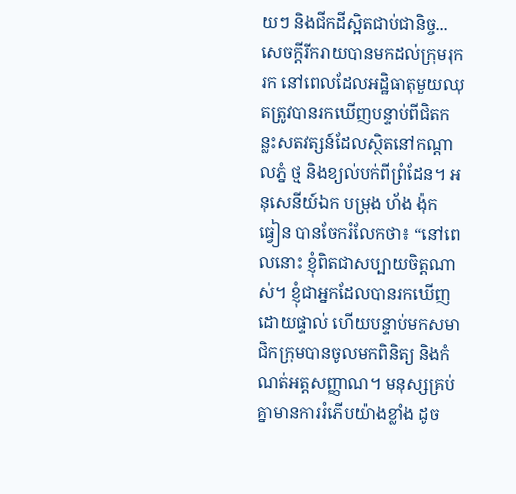យៗ និងជីកដីស្អិតជាប់ជានិច្ច... សេចក្តីរីករាយបានមកដល់ក្រុមរុករក នៅពេលដែលអដ្ឋិធាតុមួយឈុតត្រូវបានរកឃើញបន្ទាប់ពីជិតកន្លះសតវត្សន៍ដែលស្ថិតនៅកណ្តាលភ្នំ ថ្ម និងខ្យល់បក់ពីព្រំដែន។ អនុសេនីយ៍ឯក បម្រុង ហ័ង ង៉ុក ធ្វៀន បានចែករំលែកថា៖ “នៅពេលនោះ ខ្ញុំពិតជាសប្បាយចិត្តណាស់។ ខ្ញុំជាអ្នកដែលបានរកឃើញដោយផ្ទាល់ ហើយបន្ទាប់មកសមាជិកក្រុមបានចូលមកពិនិត្យ និងកំណត់អត្តសញ្ញាណ។ មនុស្សគ្រប់គ្នាមានការរំភើបយ៉ាងខ្លាំង ដូច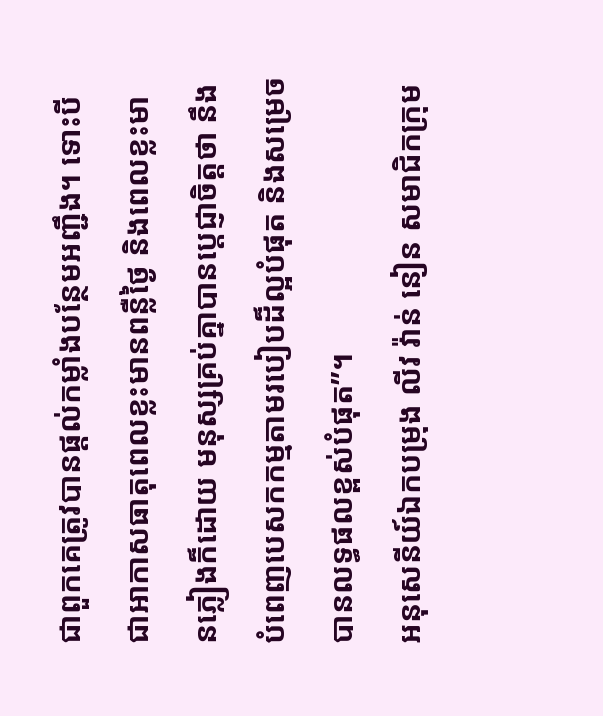ជាពួកគេត្រូវបានផ្តល់កម្លាំងបន្ថែមអញ្ជឹង។ ទោះបីជាអាកាសធាតុពេលខ្លះមានពន្លឺថ្ងៃ និងពេលខ្លះមានភ្លៀងក៏ដោយ មនុស្សគ្រប់គ្នាបានប្តេជ្ញាចិត្តថា នឹងបំពេញបេសកកម្មតាមរបៀបដ៏ល្អបំផុត និងសម្រេចបានលទ្ធផលខ្ពស់បំផុត”។
អនុសេនីយ៍ឯកបម្រុង លីវ វ៉ាន់ នៀន សមាជិកក្រុម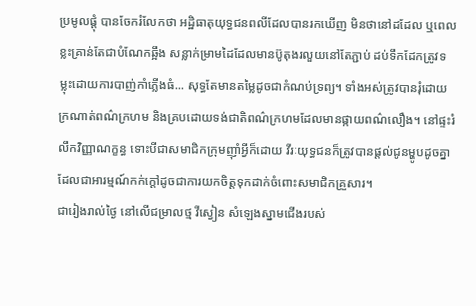ប្រមូលផ្តុំ បានចែករំលែកថា អដ្ឋិធាតុយុទ្ធជនពលីដែលបានរកឃើញ មិនថានៅដដែល ឬពេលខ្លះគ្រាន់តែជាបំណែកឆ្អឹង សន្លាក់ម្រាមដៃដែលមានប៊ូតុងរលួយនៅតែភ្ជាប់ ដប់ទឹកដែកត្រូវទម្លុះដោយការបាញ់កាំភ្លើងធំ... សុទ្ធតែមានតម្លៃដូចជាកំណប់ទ្រព្យ។ ទាំងអស់ត្រូវបានរុំដោយក្រណាត់ពណ៌ក្រហម និងគ្របដោយទង់ជាតិពណ៌ក្រហមដែលមានផ្កាយពណ៌លឿង។ នៅផ្ទះរំលឹកវិញ្ញាណក្ខន្ធ ទោះបីជាសមាជិកក្រុមញ៉ាំអ្វីក៏ដោយ វីរៈយុទ្ធជនក៏ត្រូវបានផ្តល់ជូនម្ហូបដូចគ្នា ដែលជាអារម្មណ៍កក់ក្តៅដូចជាការយកចិត្តទុកដាក់ចំពោះសមាជិកគ្រួសារ។
ជារៀងរាល់ថ្ងៃ នៅលើជម្រាលថ្ម វីស្វៀន សំឡេងស្នាមជើងរបស់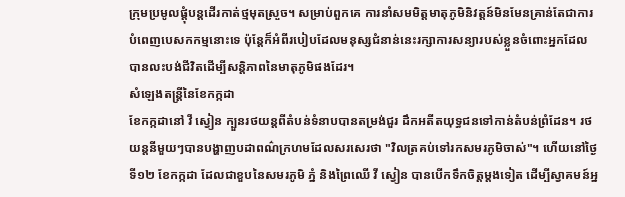ក្រុមប្រមូលផ្តុំបន្តដើរកាត់ថ្មមុតស្រួច។ សម្រាប់ពួកគេ ការនាំសមមិត្តមាតុភូមិនិវត្តន៍មិនមែនគ្រាន់តែជាការបំពេញបេសកកម្មនោះទេ ប៉ុន្តែក៏អំពីរបៀបដែលមនុស្សជំនាន់នេះរក្សាការសន្យារបស់ខ្លួនចំពោះអ្នកដែលបានលះបង់ជីវិតដើម្បីសន្តិភាពនៃមាតុភូមិផងដែរ។
សំឡេងតន្រ្តីនៃខែកក្កដា
ខែកក្កដានៅ វី ស្វៀន ក្បួនរថយន្តពីតំបន់ទំនាបបានតម្រង់ជួរ ដឹកអតីតយុទ្ធជនទៅកាន់តំបន់ព្រំដែន។ រថយន្តនីមួយៗបានបង្ហាញបដាពណ៌ក្រហមដែលសរសេរថា "វិលត្រគប់ទៅរកសមរភូមិចាស់"។ ហើយនៅថ្ងៃទី១២ ខែកក្កដា ដែលជាខួបនៃសមរភូមិ ភ្នំ និងព្រៃឈើ វី ស្វៀន បានបើកទឹកចិត្តម្តងទៀត ដើម្បីស្វាគមន៍អ្ន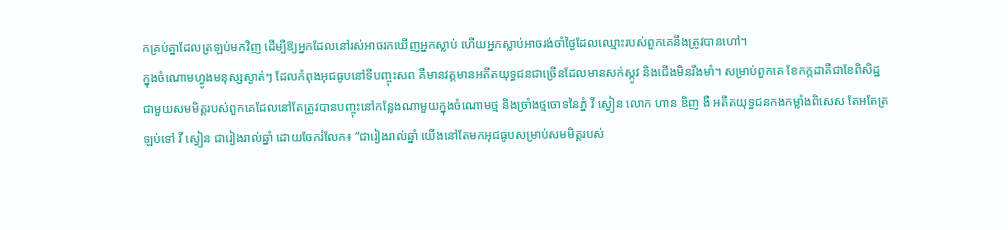កគ្រប់គ្នាដែលត្រឡប់មកវិញ ដើម្បីឱ្យអ្នកដែលនៅរស់អាចរកឃើញអ្នកស្លាប់ ហើយអ្នកស្លាប់អាចរង់ចាំថ្ងៃដែលឈ្មោះរបស់ពួកគេនឹងត្រូវបានហៅ។
ក្នុងចំណោមហ្វូងមនុស្សស្ងាត់ៗ ដែលកំពុងអុជធូបនៅទីបញ្ចុះសព គឺមានវត្តមានអតីតយុទ្ធជនជាច្រើនដែលមានសក់ស្កូវ និងជើងមិនរឹងមាំ។ សម្រាប់ពួកគេ ខែកក្កដាគឺជាខែពិសិដ្ឋជាមួយសមមិត្តរបស់ពួកគេដែលនៅតែត្រូវបានបញ្ចុះនៅកន្លែងណាមួយក្នុងចំណោមថ្ម និងច្រាំងថ្មចោទនៃភ្នំ វី ស្វៀន លោក ហាន ឌិញ ងឺ អតីតយុទ្ធជនកងកម្លាំងពិសេស តែអតែត្រឡប់ទៅ វី ស្វៀន ជារៀងរាល់ឆ្នាំ ដោយចែករំលែក៖ “ជារៀងរាល់ឆ្នាំ យើងនៅតែមកអុជធូបសម្រាប់សមមិត្តរបស់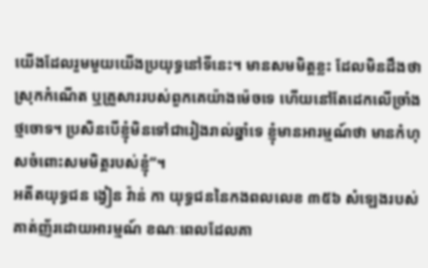យើងដែលរួមមួយយើងប្រយុទ្ធនៅទីនេះ។ មានសមមិត្តខ្លះ ដែលមិនដឹងថា ស្រុកកំណើត ឬគ្រួសាររបស់ពួកគេយ៉ាងម៉េចទេ ហើយនៅតែដេកលើច្រាំងថ្មចោទ។ ប្រសិនបើខ្ញុំមិនទៅជារៀងរាល់ឆ្នាំទេ ខ្ញុំមានអារម្មណ៍ថា មានកំហុសចំពោះសមមិត្តរបស់ខ្ញុំ”។
អតីតយុទ្ធជន ង្វៀន វ៉ាន់ កា យុទ្ធជននៃកងពលលេខ ៣៥៦ សំឡេងរបស់គាត់ញ័រដោយអារម្មណ៍ ខណៈពេលដែលគា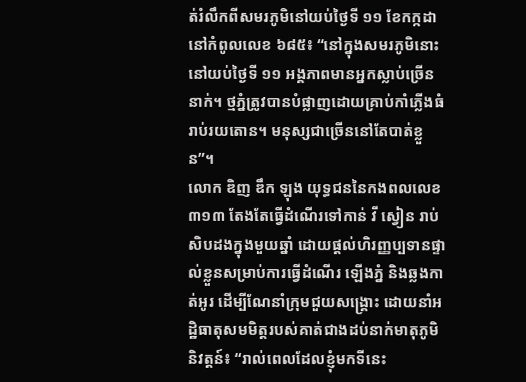ត់រំលឹកពីសមរភូមិនៅយប់ថ្ងៃទី ១១ ខែកក្កដា នៅកំពូលលេខ ៦៨៥៖ “នៅក្នុងសមរភូមិនោះនៅយប់ថ្ងៃទី ១១ អង្គភាពមានអ្នកស្លាប់ច្រើននាក់។ ថ្មភ្នំត្រូវបានបំផ្លាញដោយគ្រាប់កាំភ្លើងធំរាប់រយតោន។ មនុស្សជាច្រើននៅតែបាត់ខ្លួន”។
លោក ឌិញ ឌឹក ឡុង យុទ្ធជននៃកងពលលេខ ៣១៣ តែងតែធ្វើដំណើរទៅកាន់ វី ស្វៀន រាប់សិបដងក្នុងមួយឆ្នាំ ដោយផ្តល់ហិរញ្ញប្បទានផ្ទាល់ខ្លួនសម្រាប់ការធ្វើដំណើរ ឡើងភ្នំ និងឆ្លងកាត់អូរ ដើម្បីណែនាំក្រុមជួយសង្គ្រោះ ដោយនាំអដ្ឋិធាតុសមមិត្តរបស់គាត់ជាងដប់នាក់មាតុភូមិនិវត្តន៍៖ “រាល់ពេលដែលខ្ញុំមកទីនេះ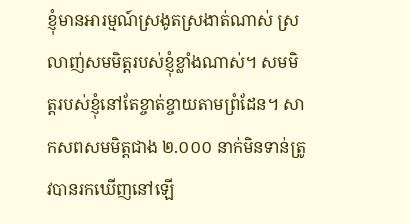ខ្ញុំមានអារម្មណ៍ស្រងូតស្រងាត់ណាស់ ស្រលាញ់សមមិត្តរបស់ខ្ញុំខ្លាំងណាស់។ សមមិត្តរបស់ខ្ញុំនៅតែខ្ចាត់ខ្ចាយតាមព្រំដែន។ សាកសពសមមិត្តជាង ២.០០០ នាក់មិនទាន់ត្រូវបានរកឃើញនៅឡើ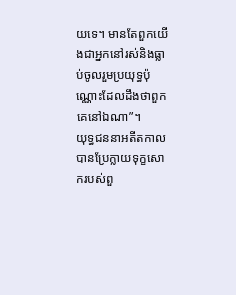យទេ។ មានតែពួកយើងជាអ្នកនៅរស់និងធ្លាប់ចូលរួមប្រយុទ្ធប៉ុណ្ណោះដែលដឹងថាពួកគេនៅឯណា”។
យុទ្ធជននាអតីតកាលបានប្រែក្លាយទុក្ខសោករបស់ពួ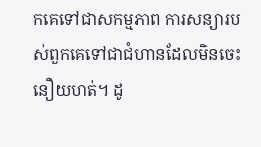កគេទៅជាសកម្មភាព ការសន្យារបស់ពួកគេទៅជាជំហានដែលមិនចេះនឿយហត់។ ដូ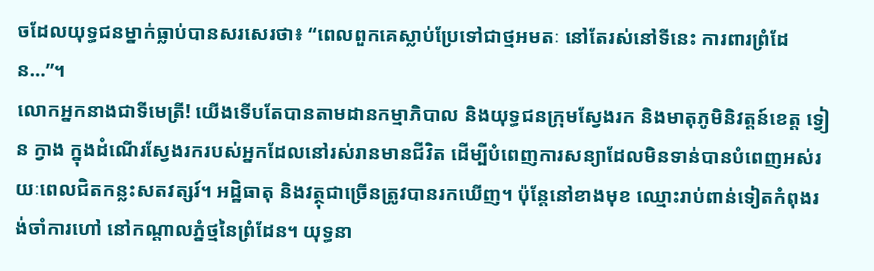ចដែលយុទ្ធជនម្នាក់ធ្លាប់បានសរសេរថា៖ “ពេលពួកគេស្លាប់ប្រែទៅជាថ្មអមតៈ នៅតែរស់នៅទីនេះ ការពារព្រំដែន…”។
លោកអ្នកនាងជាទីមេត្រី! យើងទើបតែបានតាមដានកម្មាភិបាល និងយុទ្ធជនក្រុមស្វែងរក និងមាតុភូមិនិវត្តន៍ខេត្ត ទ្វៀន ក្វាង ក្នុងដំណើរស្វែងរករបស់អ្នកដែលនៅរស់រានមានជីវិត ដើម្បីបំពេញការសន្យាដែលមិនទាន់បានបំពេញអស់រយៈពេលជិតកន្លះសតវត្សរ៍។ អដ្ឋិធាតុ និងវត្ថុជាច្រើនត្រូវបានរកឃើញ។ ប៉ុន្តែនៅខាងមុខ ឈ្មោះរាប់ពាន់ទៀតកំពុងរង់ចាំការហៅ នៅកណ្តាលភ្នំថ្មនៃព្រំដែន។ យុទ្ធនា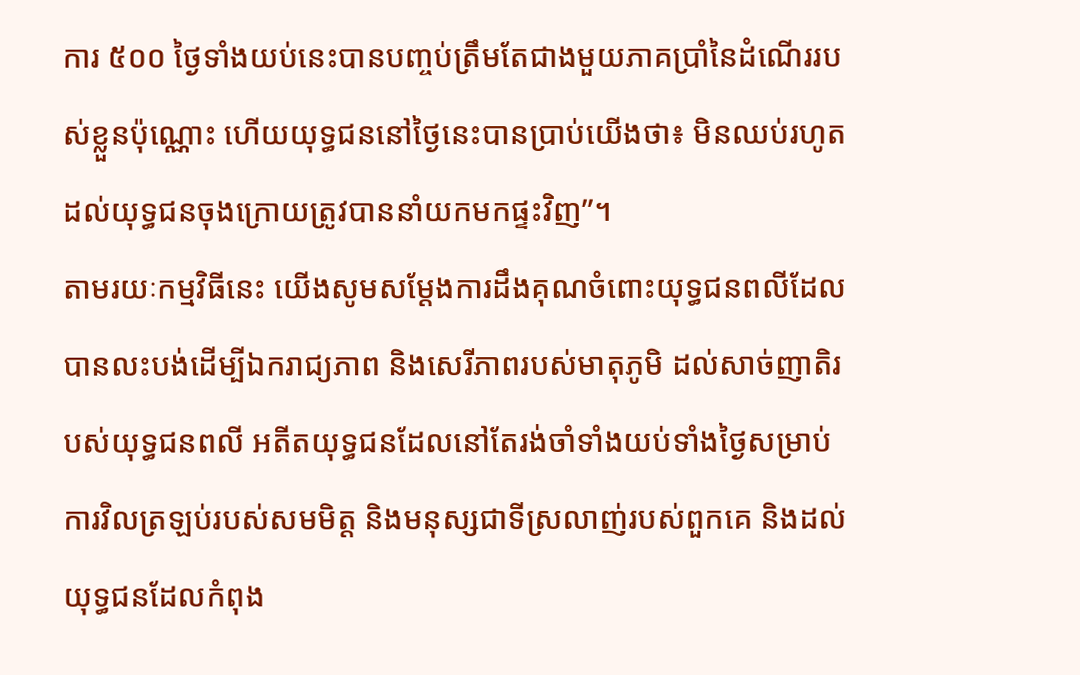ការ ៥០០ ថ្ងៃទាំងយប់នេះបានបញ្ចប់ត្រឹមតែជាងមួយភាគប្រាំនៃដំណើររបស់ខ្លួនប៉ុណ្ណោះ ហើយយុទ្ធជននៅថ្ងៃនេះបានប្រាប់យើងថា៖ មិនឈប់រហូតដល់យុទ្ធជនចុងក្រោយត្រូវបាននាំយកមកផ្ទះវិញ”។
តាមរយៈកម្មវិធីនេះ យើងសូមសម្តែងការដឹងគុណចំពោះយុទ្ធជនពលីដែលបានលះបង់ដើម្បីឯករាជ្យភាព និងសេរីភាពរបស់មាតុភូមិ ដល់សាច់ញាតិរបស់យុទ្ធជនពលី អតីតយុទ្ធជនដែលនៅតែរង់ចាំទាំងយប់ទាំងថ្ងៃសម្រាប់ការវិលត្រឡប់របស់សមមិត្ត និងមនុស្សជាទីស្រលាញ់របស់ពួកគេ និងដល់យុទ្ធជនដែលកំពុង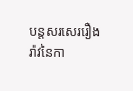បន្តសរសេររឿងរ៉ាវនៃកា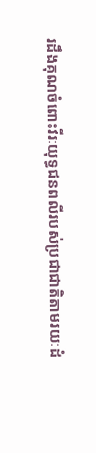រដឹងគុណចំពោះវីរៈយុទ្ធជនពលីរបស់ប្រជាជាតិតាមរយៈដំ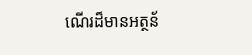ណើរដ៏មានអត្ថន័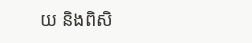យ និងពិសិ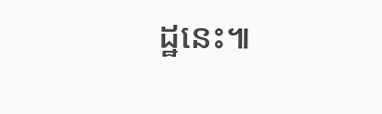ដ្ឋនេះ៕